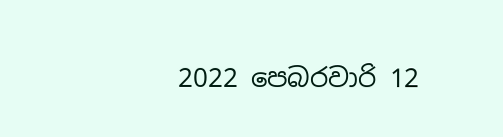2022 පෙබරවාරි 12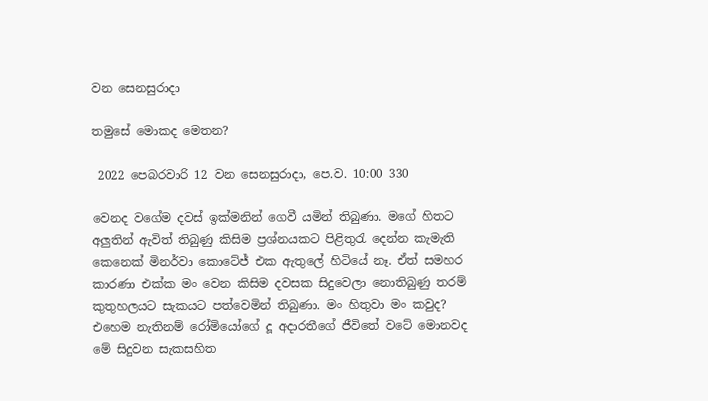වන සෙනසුරාදා

තමුසේ මොකද මෙතන?

 2022 පෙබරවාරි 12 වන සෙනසුරාදා, පෙ.ව. 10:00 330

වෙනද වගේම දවස් ඉක්මනින් ගෙවී යමින් තිබුණා. මගේ හිතට අලුතින් ඇවිත් තිබුණු කිසිම ප්‍රශ්නයකට පිළිතුරැ දෙන්න කැමැති කෙනෙක් මිනර්වා කොටේජ් එක ඇතුලේ හිටියේ නෑ. ඒත් සමහර කාරණා එක්ක මං වෙන කිසිම දවසක සිදුවෙලා නොතිබුණු තරම් කුතුහලයට සැකයට පත්වෙමින් තිබුණා. මං හිතුවා මං කවුද? එහෙම නැතිනම් රෝමියෝගේ දූ අදාරතීගේ ජීවිතේ වටේ මොනවද මේ සිදුවන සැකසහිත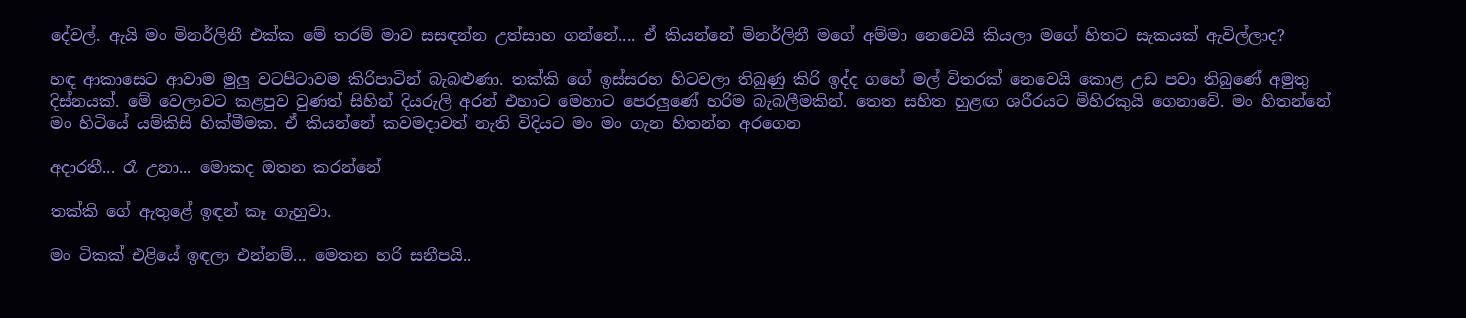දේවල්. ඇයි මං මිනර්ලිනී එක්ක මේ තරම් මාව සසඳන්න උත්සාහ ගන්නේ.... ඒ කියන්නේ මිනර්ලිනී මගේ අම්මා නෙවෙයි කියලා මගේ හිතට සැකයක් ඇවිල්ලාද?

හඳ ආකාසෙට ආවාම මුලු වටපිටාවම කිරිපාටින් බැබළුණා. තක්කි ගේ ඉස්සරහ හිටවලා තිබුණු කිරි ඉද්ද ගහේ මල් විතරක් නෙවෙයි කොළ උඩ පවා තිබුණේ අමුතු දිස්නයක්. මේ වෙලාවට කළපුව වුණත් සිහින් දියරුලි අරන් එහාට මෙහාට පෙරලුණේ හරිම බැබලීමකින්. තෙත සහිත හුළඟ ශරීරයට මිහිරකුයි ගෙනාවේ. මං හිතන්නේ මං හිටියේ යම්කිසි හික්මීමක. ඒ කියන්නේ කවමදාවත් නැති විදියට මං මං ගැන හිතන්න අරගෙන

අදාරතී... රෑ උනා... මොකද ඔතන කරන්නේ

තක්කි ගේ ඇතුළේ ඉඳන් කෑ ගැහුවා.

මං ටිකක් එළියේ ඉඳලා එන්නම්... මෙතන හරි සනීපයි..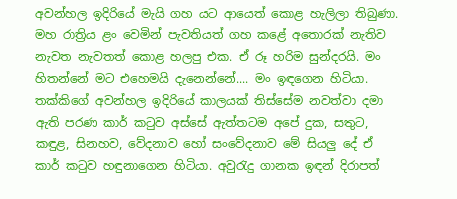අවන්හල ඉදිරියේ මැයි ගහ යට ආයෙත් කොළ හැලිලා තිබුණා. මහ රාත්‍රිය ළං වෙමින් පැවතියත් ගහ කළේ අතොරක් නැතිව නැවත නැවතත් කොළ හලපු එක. ඒ රූ හරිම සුන්දරයි. මං හිතන්නේ මට එහෙමයි දැනෙන්නේ.... මං ඉඳගෙන හිටියා. තක්කිගේ අවන්හල ඉදිරියේ කාලයක් තිස්සේම නවත්වා දමා ඇති පරණ කාර් කටුව අස්සේ ඇත්තටම අපේ දුක, සතුට, කඳුළ, සිනහව, වේදනාව හෝ සංවේදනාව මේ සියලු දේ ඒ කාර් කටුව හඳුනාගෙන හිටියා. අවුරැදු ගානක ඉඳන් දිරාපත්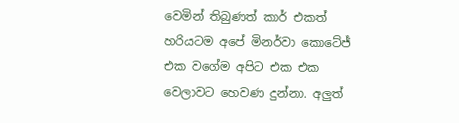වෙමින් තිබුණත් කාර් එකත් හරියටම අපේ මිනර්වා කොටේජ් එක වගේම අපිට එක එක වෙලාවට හෙවණ දුන්නා. අලුත්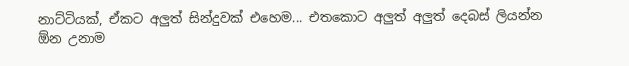නාට්ටියක්, ඒකට අලුත් සින්දුවක් එහෙම... එතකොට අලුත් අලුත් දෙබස් ලියන්න ඕන උනාම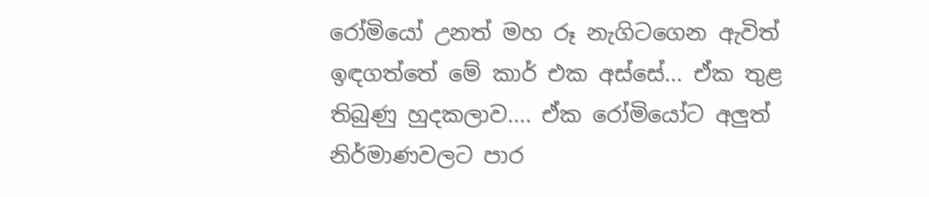රෝමියෝ උනත් මහ රූ නැගිටගෙන ඇවිත් ඉඳගත්තේ මේ කාර් එක අස්සේ... ඒක තුළ තිබුණු හුදකලාව.... ඒක රෝමියෝට අලුත් නිර්මාණවලට පාර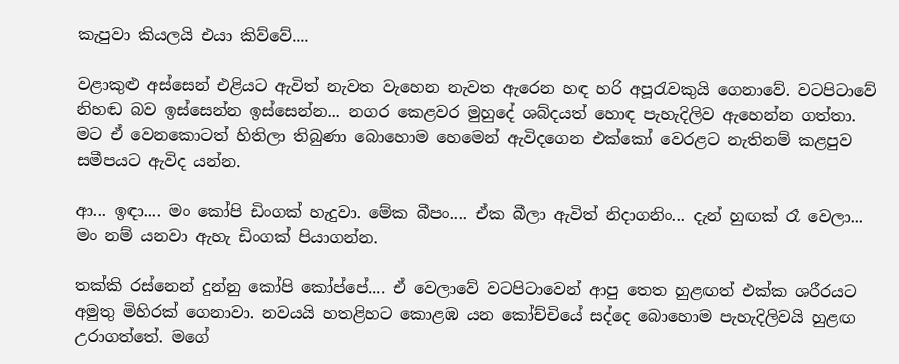කැපුවා කියලයි එයා කිව්වේ....

වළාකුළු අස්සෙන් එළියට ඇවිත් නැවත වැහෙන නැවත ඇරෙන හඳ හරි අපූරැවකුයි ගෙනාවේ. වටපිටාවේ නිහඬ බව ඉස්සෙන්න ඉස්සෙන්න... නගර කෙළවර මුහුදේ ශබ්දයත් හොඳ පැහැදිලිව ඇහෙන්න ගත්තා. මට ඒ වෙනකොටත් හිතිලා තිබුණා බොහොම හෙමෙන් ඇවිදගෙන එක්කෝ වෙරළට නැතිනම් කළපුව සමීපයට ඇවිද යන්න.

ආ... ඉඳා.... මං කෝපි ඩිංගක් හැදුවා. මේක බීපං.... ඒක බීලා ඇවිත් නිදාගනිං... දැන් හුඟක් රෑ වෙලා... මං නම් යනවා ඇහැ ඩිංගක් පියාගන්න.

තක්කි රස්නෙන් දුන්නු කෝපි කෝප්පේ.... ඒ වෙලාවේ වටපිටාවෙන් ආපු තෙත හුළඟත් එක්ක ශරීරයට අමුතු මිහිරක් ගෙනාවා. නවයයි හතළිහට කොළඹ යන කෝච්චියේ සද්දෙ බොහොම පැහැදිලිවයි හුළඟ උරාගත්තේ. මගේ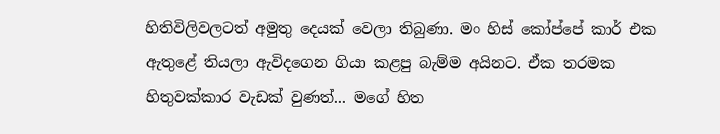හිතිවිලිවලටත් අමුතු දෙයක් වෙලා තිබුණා. මං හිස් කෝප්පේ කාර් එක ඇතුළේ තියලා ඇවිදගෙන ගියා කළපු බැම්ම අයිනට. ඒක තරමක හිතුවක්කාර වැඩක් වුණත්... මගේ හිත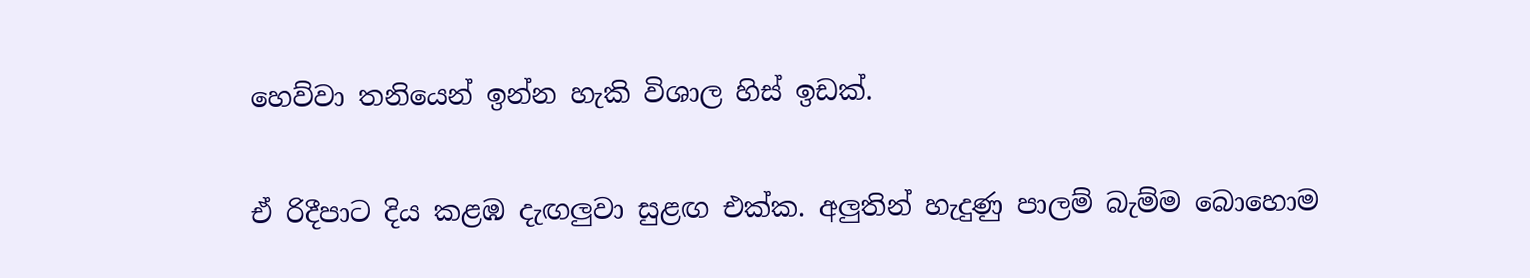හෙව්වා තනියෙන් ඉන්න හැකි විශාල හිස් ඉඩක්.

ඒ රිදීපාට දිය කළඹ දැඟලුවා සුළඟ එක්ක. අලුතින් හැදුණු පාලම් බැම්ම බොහොම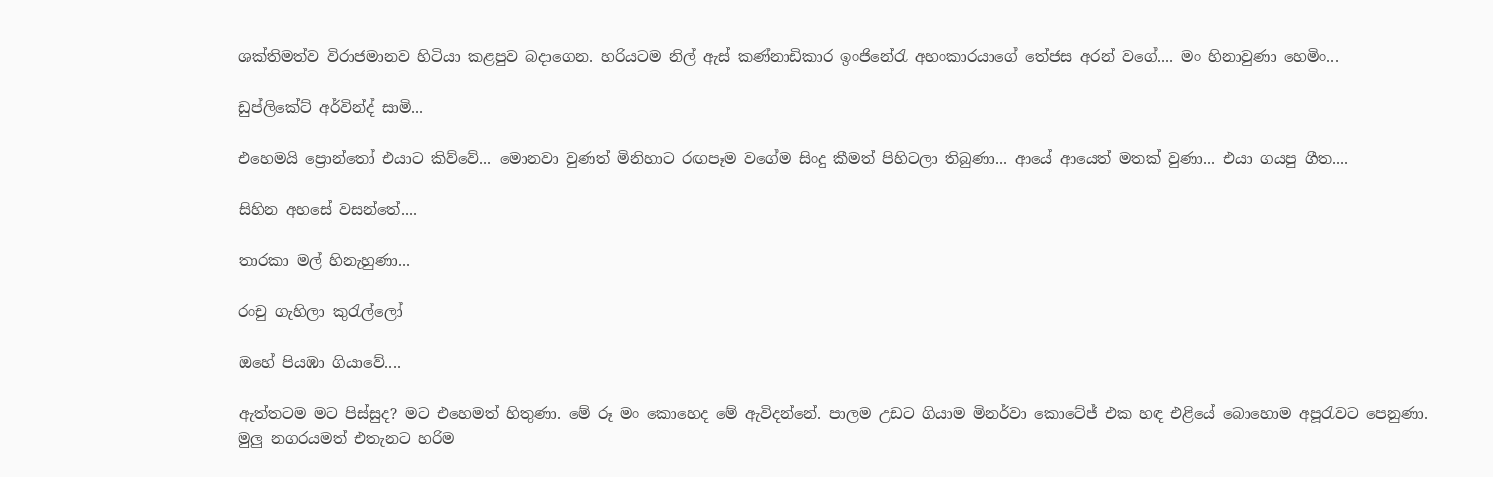ශක්තිමත්ව විරාජමානව හිටියා කළපුව බදාගෙන. හරියටම නිල් ඇස් කණ්නාඩිකාර ඉංජිනේරැ අහංකාරයාගේ තේජස අරන් වගේ.... මං හිනාවුණා හෙමිං...

ඩුප්ලිකේට් අර්වින්ද් සාමි...

එහෙමයි ප්‍රොන්තෝ එයාට කිව්වේ... මොනවා වුණත් මිනිහාට රඟපෑම වගේම සිංදු කීමත් පිහිටලා තිබුණා... ආයේ ආයෙත් මතක් වුණා... එයා ගයපු ගීත....

සිහින අහසේ වසන්තේ....

තාරකා මල් හිනැහුණා...

රංචු ගැහිලා කුරැල්ලෝ

ඔහේ පියඹා ගියාවේ....

ඇත්තටම මට පිස්සුද? මට එහෙමත් හිතුණා. මේ රූ මං කොහෙද මේ ඇවිදන්නේ. පාලම උඩට ගියාම මිනර්වා කොටේජ් එක හඳ එළියේ බොහොම අපූරැවට පෙනුණා. මුලු නගරයමත් එතැනට හරිම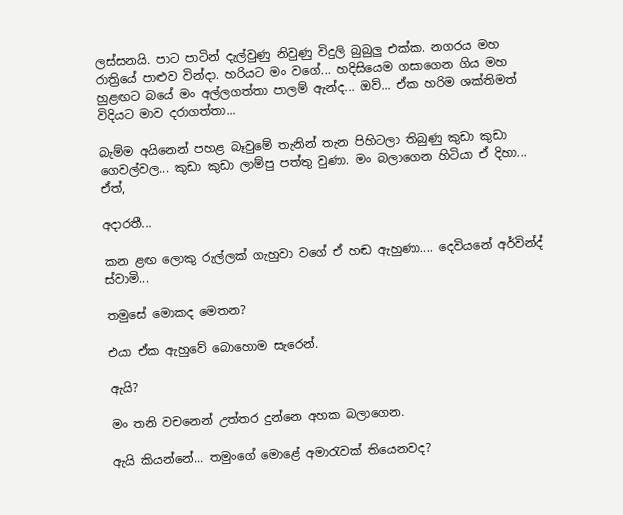ලස්සනයි. පාට පාටින් දැල්වුණු නිවුණු විදුලි බුබුලු එක්ක. නගරය මහ රාත්‍රියේ පාළුව වින්දා. හරියට මං වගේ... හදිසියෙම ගසාගෙන ගිය මහ හුළඟට බයේ මං අල්ලගත්තා පාලම් ඇන්ද... ඔව්... ඒක හරිම ශක්තිමත් විදියට මාව දරාගත්තා...

බැම්ම අයිනෙන් පහළ බෑවුමේ තැනින් තැන පිහිටලා තිබුණු කුඩා කුඩා ගෙවල්වල... කුඩා කුඩා ලාම්පු පත්තු වුණා. මං බලාගෙන හිටියා ඒ දිහා... ඒත්,

අදාරතී...

කන ළඟ ලොකු රුල්ලක් ගැහුවා වගේ ඒ හඬ ඇහුණා.... දෙවියනේ අර්වින්ද් ස්වාමි...

තමුසේ මොකද මෙතන?

එයා ඒක ඇහුවේ බොහොම සැරෙන්.

ඇයි?

මං තනි වචනෙන් උත්තර දුන්නෙ අහක බලාගෙන.

ඇයි කියන්නේ... තමුංගේ මොළේ අමාරැවක් තියෙනවද?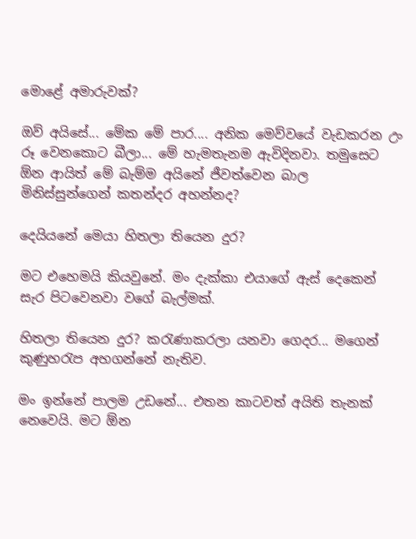මොළේ අමාරුවක්?

ඔව් අයිසේ... මේක මේ පාර.... අනික මෙව්වයේ වැඩකරන උං රූ වෙනකොට බීලා... මේ හැමතැනම ඇවිදිනවා. තමුසෙට ඕන ආයිත් මේ බැම්ම අයිනේ ජීවත්වෙන බාල මිනිස්සුන්ගෙන් කතන්දර අහන්නද?

දෙයියනේ මෙයා හිතලා තියෙන දුර?

මට එහෙමයි කියවුනේ. මං දැක්කා එයාගේ ඇස් දෙකෙන් සැර පිටවෙනවා වගේ බැල්මක්.

හිතලා තියෙන දුර? කරැණාකරලා යනවා ගෙදර... මගෙන් කුණුහරැප අහගන්නේ නැතිව.

මං ඉන්නේ පාලම උඩනේ... එතන කාටවත් අයිති තැනක් නෙවෙයි. මට ඕන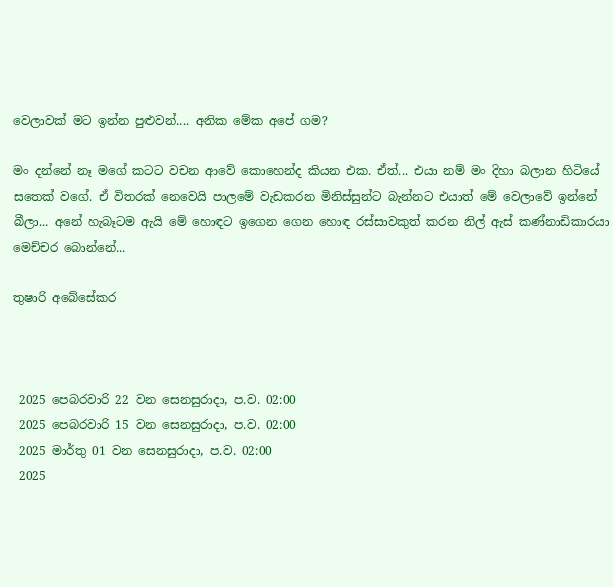වෙලාවක් මට ඉන්න පුළුවන්.... අනික මේක අපේ ගම?

මං දන්නේ නෑ මගේ කටට වචන ආවේ කොහෙන්ද කියන එක. ඒත්... එයා නම් මං දිහා බලාන හිටියේ සතෙක් වගේ. ඒ විතරක් නෙවෙයි පාලමේ වැඩකරන මිනිස්සුන්ට බැන්නට එයාත් මේ වෙලාවේ ඉන්නේ බීලා... අනේ හැබෑටම ඇයි මේ හොඳට ඉගෙන ගෙන හොඳ රස්සාවකුත් කරන නිල් ඇස් කණ්නාඩිකාරයා මෙච්චර බොන්නේ...

තුෂාරි අබේසේකර



 2025 පෙබරවාරි 22 වන සෙනසුරාදා, ප.ව. 02:00
 2025 පෙබරවාරි 15 වන සෙනසුරාදා, ප.ව. 02:00
 2025 මාර්තු 01 වන සෙනසුරාදා, ප.ව. 02:00
 2025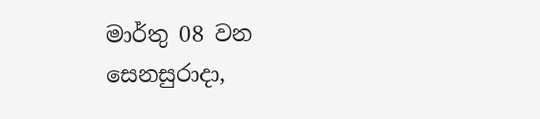මාර්තු 08 වන සෙනසුරාදා,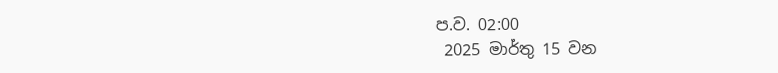ප.ව. 02:00
 2025 මාර්තු 15 වන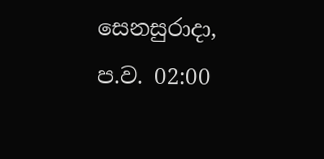සෙනසුරාදා, ප.ව. 02:00